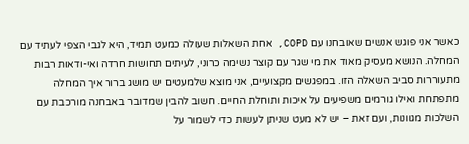כאשר אני פוגש אנשים שאובחנו עם COPD, אחת השאלות שעולה כמעט תמיד, היא לגבי הצפי לעתיד עם המחלה. הנושא מעסיק מאוד את מי שגר עם קוצר נשימה כרוני, לעיתים תחושות חרדה ואי-ודאות רבות מתעוררות סביב השאלה הזו. במפגשים מקצועיים, אני מוצא שלמעטים יש מושג ברור איך המחלה מתפתחת ואילו גורמים משפיעים על איכות ותוחלת החיים. חשוב להבין שמדובר באבחנה מורכבת עם השלכות מגוונות, ועם זאת – יש לא מעט שניתן לעשות כדי לשמור על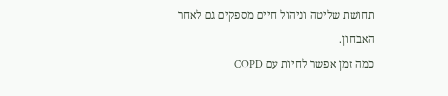תחושת שליטה וניהול חיים מספקים גם לאחר האבחון.
כמה זמן אפשר לחיות עם COPD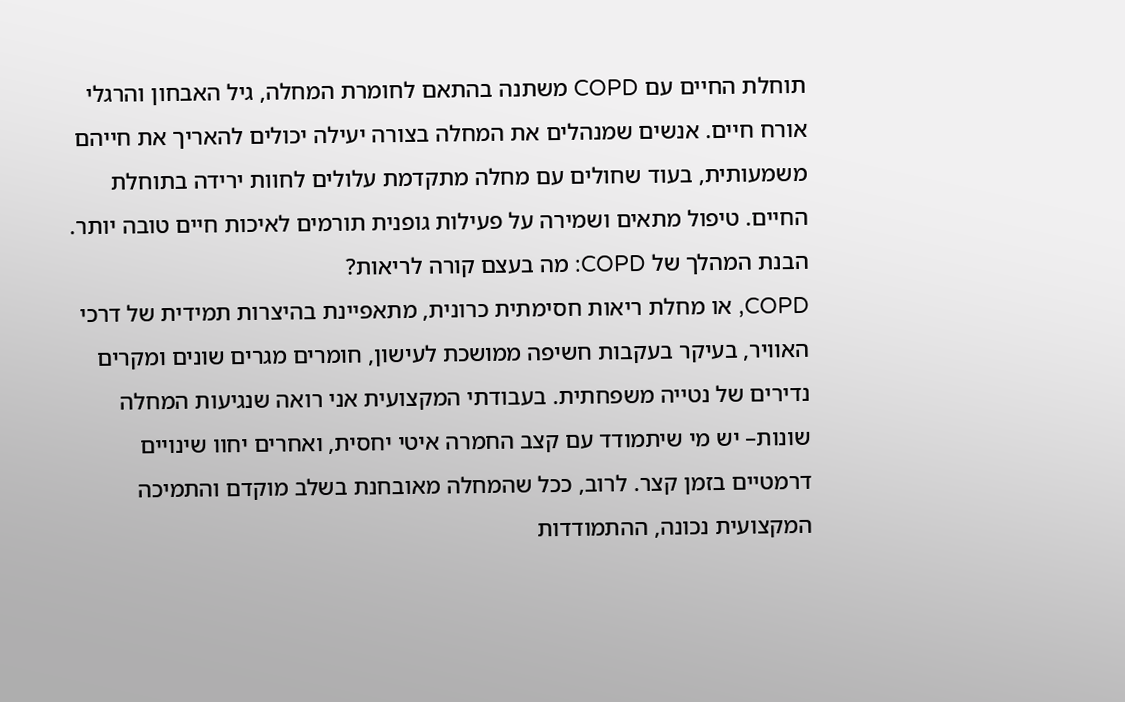תוחלת החיים עם COPD משתנה בהתאם לחומרת המחלה, גיל האבחון והרגלי אורח חיים. אנשים שמנהלים את המחלה בצורה יעילה יכולים להאריך את חייהם משמעותית, בעוד שחולים עם מחלה מתקדמת עלולים לחוות ירידה בתוחלת החיים. טיפול מתאים ושמירה על פעילות גופנית תורמים לאיכות חיים טובה יותר.
הבנת המהלך של COPD: מה בעצם קורה לריאות?
COPD, או מחלת ריאות חסימתית כרונית, מתאפיינת בהיצרות תמידית של דרכי האוויר, בעיקר בעקבות חשיפה ממושכת לעישון, חומרים מגרים שונים ומקרים נדירים של נטייה משפחתית. בעבודתי המקצועית אני רואה שנגיעות המחלה שונות– יש מי שיתמודד עם קצב החמרה איטי יחסית, ואחרים יחוו שינויים דרמטיים בזמן קצר. לרוב, ככל שהמחלה מאובחנת בשלב מוקדם והתמיכה המקצועית נכונה, ההתמודדות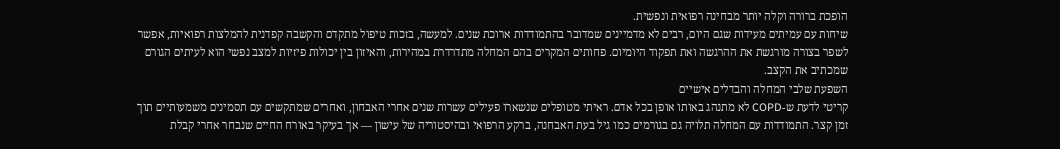הופכת ברורה וקלה יותר מבחינה רפואית ונפשית.
שיחות עם עמיתים מעידות שגם היום, רבים לא מדמיינים שמדובר בהתמודדות ארוכת שנים. למעשה, בזכות טיפול מתקדם והקשבה קפדנית להמלצות רפואיות, אפשר לשפר בצורה מורגשת את ההרגשה ואת תפקוד היומיום. פחותים המקרים בהם המחלה מתדרדרת במהירות, והאיזון בין יכולות פיזיות למצב נפשי הוא לעיתים הגורם שמכתיב את הקצב.
השפעת שלבי המחלה והבדלים אישיים
קריטי לדעת ש-COPD לא מתנהג באותו אופן בכל אדם. ראיתי מטופלים שנשארו פעילים עשרות שנים אחרי האבחון, ואחרים שמתקשים עם תסמינים משמעותיים תוך זמן קצר. התמודדות עם המחלה תלויה גם בגורמים כמו גיל בעת האבחנה, ברקע הרפואי ובהיסטוריה של עישון — אך בעיקר באורח החיים שנבחר אחרי קבלת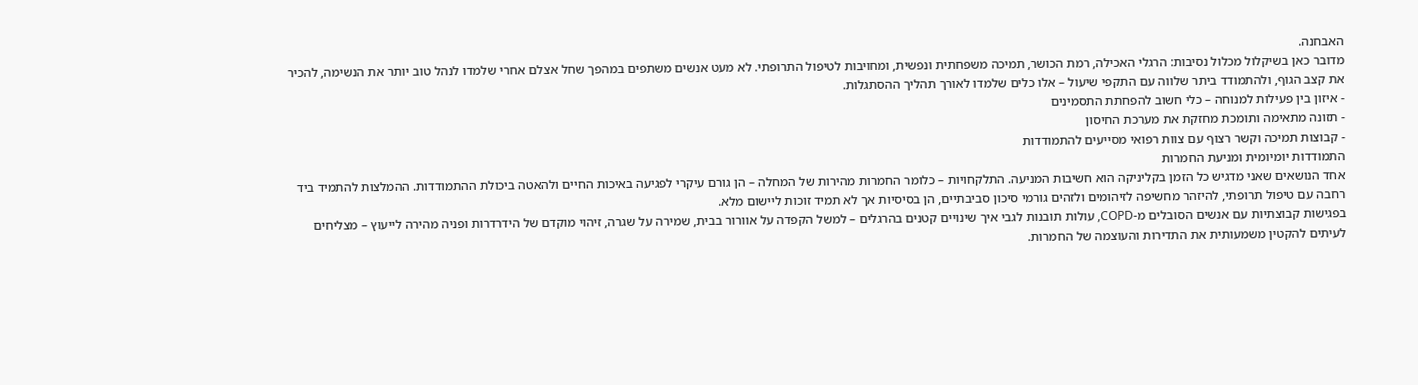האבחנה.
מדובר כאן בשיקלול מכלול נסיבות: הרגלי האכילה, רמת הכושר, תמיכה משפחתית ונפשית, ומחויבות לטיפול התרופתי. לא מעט אנשים משתפים במהפך שחל אצלם אחרי שלמדו לנהל טוב יותר את הנשימה, להכיר את קצב הגוף, ולהתמודד ביתר שלווה עם התקפי שיעול – אלו כלים שלמדו לאורך תהליך ההסתגלות.
- איזון בין פעילות למנוחה – כלי חשוב להפחתת התסמינים
- תזונה מתאימה ותומכת מחזקת את מערכת החיסון
- קבוצות תמיכה וקשר רצוף עם צוות רפואי מסייעים להתמודדות
התמודדות יומיומית ומניעת החמרות
אחד הנושאים שאני מדגיש כל הזמן בקליניקה הוא חשיבות המניעה. התלקחויות – כלומר החמרות מהירות של המחלה – הן גורם עיקרי לפגיעה באיכות החיים ולהאטה ביכולת ההתמודדות. ההמלצות להתמיד ביד רחבה עם טיפול תרופתי, להיזהר מחשיפה לזיהומים ולזהים גורמי סיכון סביבתיים, הן בסיסיות אך לא תמיד זוכות ליישום מלא.
בפגישות קבוצתיות עם אנשים הסובלים מ-COPD, עולות תובנות לגבי איך שינויים קטנים בהרגלים – למשל הקפדה על אוורור בבית, שמירה על שגרה, זיהוי מוקדם של הידרדרות ופניה מהירה לייעוץ – מצליחים לעיתים להקטין משמעותית את התדירות והעוצמה של החמרות.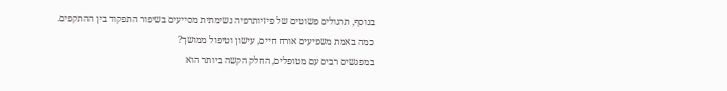בנוסף, תרגולים פשוטים של פיזיותרפיה נשימתית מסייעים בשיפור התפקוד בין ההתקפים.
כמה באמת משפיעים אורח חיים, עישון וטיפול ממושך?
במפגשים רבים עם מטופלים, החלק הקשה ביותר הוא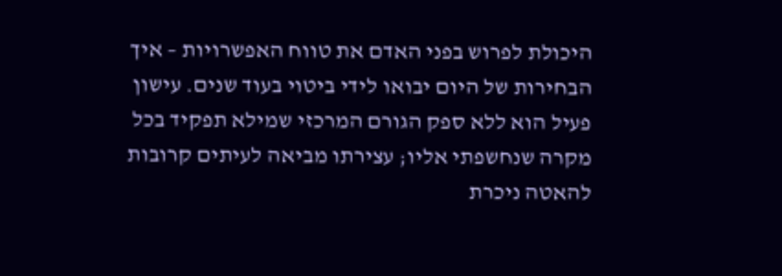היכולת לפרוש בפני האדם את טווח האפשרויות – איך הבחירות של היום יבואו לידי ביטוי בעוד שנים. עישון פעיל הוא ללא ספק הגורם המרכזי שמילא תפקיד בכל מקרה שנחשפתי אליו; עצירתו מביאה לעיתים קרובות להאטה ניכרת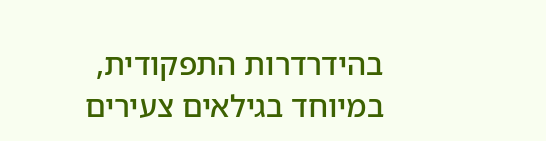בהידרדרות התפקודית, במיוחד בגילאים צעירים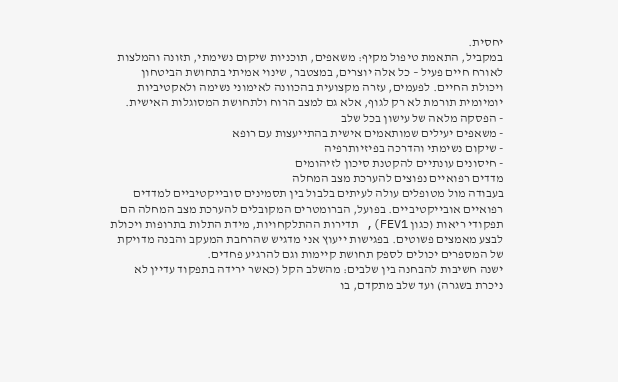יחסית.
במקביל, התאמת טיפול מקיף: משאפים, תוכניות שיקום נשימתי, תזונה והמלצות לאורח חיים פעיל – כל אלה יוצרים, במצטבר, שינוי אמיתי בתחושת הביטחון ויכולת החיים. לפעמים, עזרה מקצועית בהכוונה לאימוני נשימה ולאקטיביות יומיומית תורמת לא רק לגוף, אלא גם למצב הרוח ולתחושת המסוגלות האישית.
- הפסקה מלאה של עישון בכל שלב
- משאפים יעילים שמותאמים אישית בהתייעצות עם רופא
- שיקום נשימתי והדרכה בפיזיותרפיה
- חיסונים עונתיים להקטנת סיכון לזיהומים
מדדים רפואיים נפוצים להערכת מצב המחלה
בעבודה מול מטופלים עולה לעיתים בלבול בין תסמינים סובייקטיביים למדדים רפואיים אובייקטיביים. בפועל, הברומטרים המקובלים להערכת מצב המחלה הם תפקודי ריאות (כגון FEV1), תדירות ההתלקחויות, מידת התלות בתרופות ויכולת לבצע מאמצים פשוטים. בפגישות ייעוץ אני מדגיש שהרחבת המעקב והבנה מדויקת של המספרים יכולים לספק תחושת קיימות וגם להרגיע פחדים.
ישנה חשיבות להבחנה בין שלבים: מהשלב הקל (כאשר ירידה בתפקוד עדיין לא ניכרת בשגרה) ועד שלב מתקדם, בו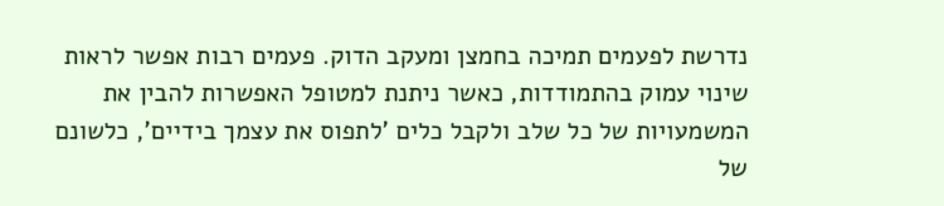נדרשת לפעמים תמיכה בחמצן ומעקב הדוק. פעמים רבות אפשר לראות שינוי עמוק בהתמודדות, כאשר ניתנת למטופל האפשרות להבין את המשמעויות של כל שלב ולקבל כלים 'לתפוס את עצמך בידיים', כלשונם של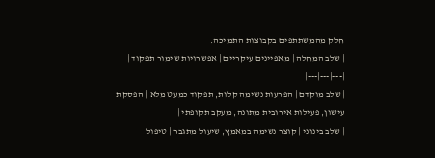חלק מהמשתתפים בקבוצות התמיכה.
| שלב המחלה | מאפיינים עיקריים | אפשרויות שימור תפקוד |
|---|---|---|
| שלב מוקדם | הפרעות נשימה קלות, תפקוד כמעט מלא | הפסקת עישון, פעילות אירובית מתונה, מעקב תקופתי |
| שלב בינוני | קוצר נשימה במאמץ, שיעול מתגבר | טיפול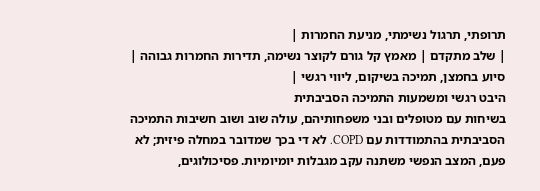תרופתי, תרגול נשימתי, מניעת החמרות |
| שלב מתקדם | מאמץ קל גורם לקוצר נשימה, תדירות החמרות גבוהה | סיוע בחמצן, תמיכה בשיקום, ליווי רגשי |
היבט רגשי ומשמעות התמיכה הסביבתית
בשיחות עם מטופלים ובני משפחותיהם, עולה שוב ושוב חשיבות התמיכה הסביבתית בהתמודדות עם COPD. לא די בכך שמדובר במחלה פיזית; לא פעם, המצב הנפשי משתנה עקב מגבלות יומיומיות. פסיכולוגים,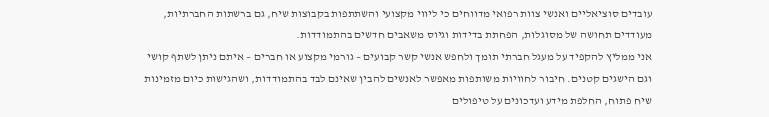עובדים סוציאליים ואנשי צוות רפואי מדווחים כי ליווי מקצועי והשתתפות בקבוצות שיח, גם ברשתות החברתיות, מעודדים תחושה של מסוגלות, הפחתת בדידות וגיוס משאבים חדשים בהתמודדות.
אני ממליץ להקפיד על מעגל חברתי תומך ולחפש אנשי קשר קבועים – גורמי מקצוע או חברים – איתם ניתן לשתף קושי וגם הישגים קטנים. חיבור לחוויות משותפות מאפשר לאנשים להבין שאינם לבד בהתמודדות, ושהגישות כיום מזמינות שיח פתוח, החלפת מידע ועדכונים על טיפולים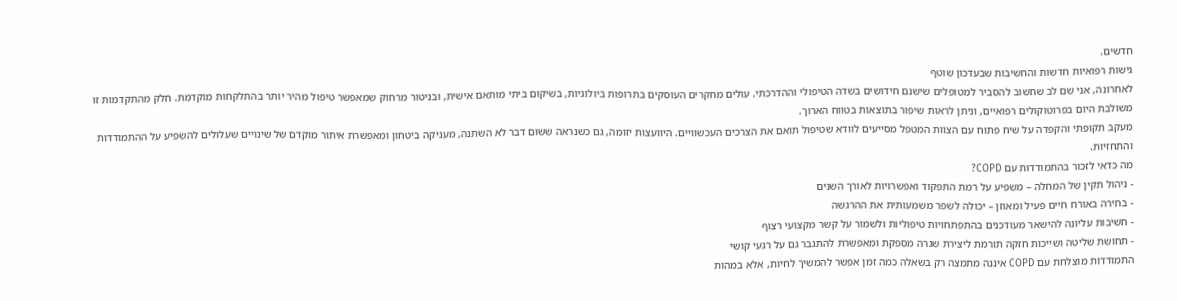חדשים.
גישות רפואיות חדשות והחשיבות שבעדכון שוטף
לאחרונה, אני שם לב שחשוב להסביר למטופלים שישנם חידושים בשדה הטיפולי וההדרכתי. עולים מחקרים העוסקים בתרופות ביולוגיות, בשיקום ביתי מותאם אישית, ובניטור מרחוק שמאפשר טיפול מהיר יותר בהתלקחות מוקדמת. חלק מהתקדמות זו משולבת היום בפרוטוקולים רפואיים, וניתן לראות שיפור בתוצאות בטווח הארוך.
מעקב תקופתי והקפדה על שיח פתוח עם הצוות המטפל מסייעים לוודא שטיפול תואם את הצרכים העכשוויים. היוועצות יזומה, גם כשנראה ששום דבר לא השתנה, מעניקה ביטחון ומאפשרת איתור מוקדם של שינויים שעלולים להשפיע על ההתמודדות והתחזיות.
מה כדאי לזכור בהתמודדות עם COPD?
- ניהול תקין של המחלה – משפיע על רמת התפקוד ואפשרויות לאורך השנים
- בחירה באורח חיים פעיל ומאוזן – יכולה לשפר משמעותית את ההרגשה
- חשיבות עליונה להישאר מעודכנים בהתפתחויות טיפוליות ולשמור על קשר מקצועי רצוף
- תחושת שליטה ושייכות חזקה תורמת ליצירת שגרה מספקת ומאפשרת להתגבר גם על רגעי קושי
התמודדות מוצלחת עם COPD איננה מתמצה רק בשאלה כמה זמן אפשר להמשיך לחיות, אלא במהות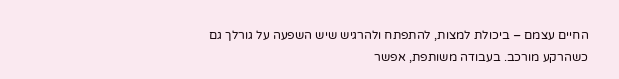החיים עצמם – ביכולת למצות, להתפתח ולהרגיש שיש השפעה על גורלך גם כשהרקע מורכב. בעבודה משותפת, אפשר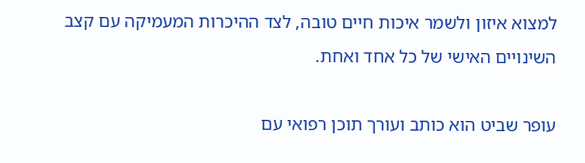למצוא איזון ולשמר איכות חיים טובה, לצד ההיכרות המעמיקה עם קצב השינויים האישי של כל אחד ואחת.

עופר שביט הוא כותב ועורך תוכן רפואי עם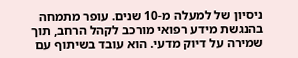ניסיון של למעלה מ-10 שנים. עופר מתמחה בהנגשת מידע רפואי מורכב לקהל הרחב, תוך שמירה על דיוק מדעי. הוא עובד בשיתוף עם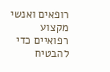רופאים ואנשי מקצוע רפואיים כדי להבטיח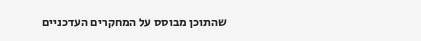שהתוכן מבוסס על המחקרים העדכניים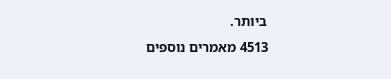ביותר.
4513 מאמרים נוספים